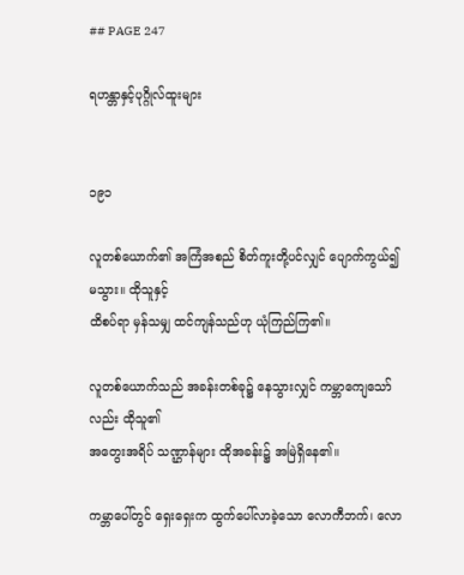## PAGE 247

ရဟန္တာနှင့်ပုဂ္ဂိုလ်ထူးများ


၁၉၁

လူတစ်ယောက်၏ အကြံအစည် စိတ်ကူးတို့ပင်လျှင် ပျောက်ကွယ်၍မသွား။ ထိုသူနှင့်
ထိစပ်ရာ မှန်သမျှ ထင်ကျန်သည်ဟု ယုံကြည်ကြ၏။

လူတစ်ယောက်သည် အခန်းတစ်ခု၌ နေသွားလျှင် ကမ္ဘာကျေသော်လည်း ထိုသူ၏
အတွေးအရိပ် သဏ္ဌာန်များ ထိုအခန်း၌ အမြဲရှိနေ၏။

ကမ္ဘာပေါ်တွင် ရှေးရှေးက ထွက်ပေါ်လာခဲ့သော လောကီဘက်၊ လော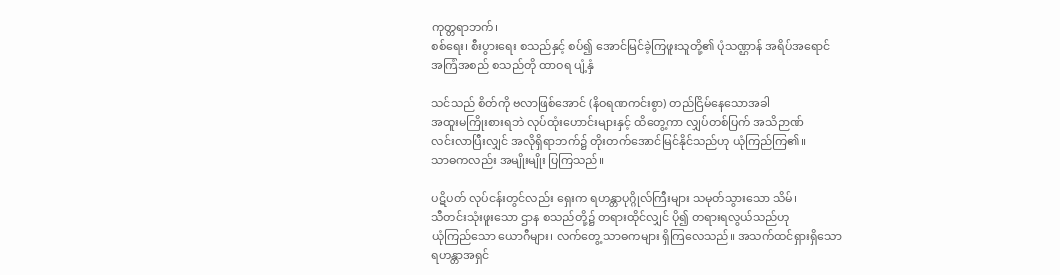ကုတ္တရာဘက်၊
စစ်ရေး၊ စီးပွားရေး စသည်နှင့် စပ်၍ အောင်မြင်ခဲ့ကြဖူးသူတို့၏ ပုံသဏ္ဌာန် အရိပ်အရောင်
အကြံအစည် စသည်တို ထာဝရ ပျံ့နှံ

သင်သည် စိတ်ကို ဗလာဖြစ်အောင် (နိဝရဏကင်းစွာ) တည်ငြိမ်နေသောအခါ
အထူးမကြိုးစားရဘဲ လုပ်ထုံးဟောင်းများနှင့် ထိတွေ့ကာ လျှပ်တစ်ပြက် အသိဉာဏ်
လင်းလာပြီးလျှင် အလိုရှိရာဘက်၌ တိုးတက်အောင်မြင်နိုင်သည်ဟု ယုံကြည်ကြ၏။
သာဓကလည်း အမျိုးမျိုး ပြကြသည်။

ပဋိပတ် လုပ်ငန်းတွင်လည်း ရှေးက ရဟန္တာပုဂ္ဂိုလ်ကြီးများ သမုတ်သွားသော သိမ်၊
သီတင်းသုံးဖူးသော ဌာန စသည်တို့၌ တရားထိုင်လျှင် ပို၍ တရားရလွယ်သည်ဟု
ယုံကြည်သော ယောဂီများ၊ လက်တွေ့ သာဓကများ ရှိကြလေသည်။ အသက်ထင်ရှားရှိသော
ရဟန္တာအရှင်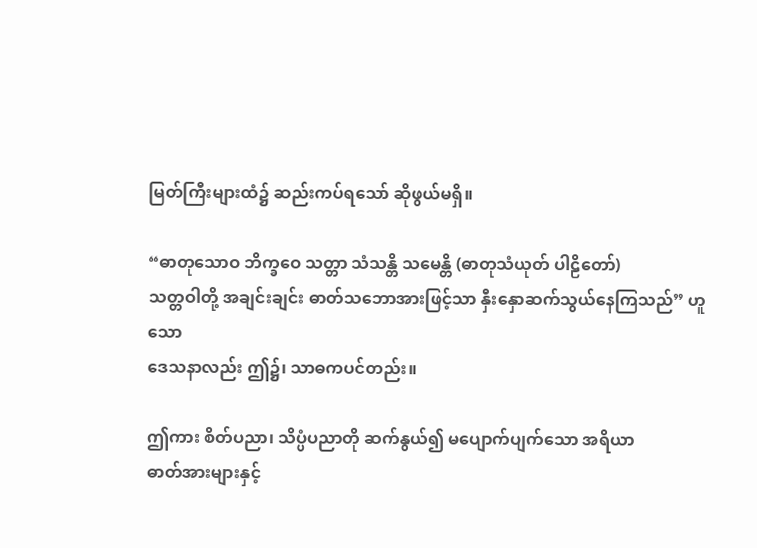မြတ်ကြီးများထံ၌ ဆည်းကပ်ရသော် ဆိုဖွယ်မရှိ။

“ဓာတုသောဝ ဘိက္ခဝေ သတ္တာ သံသန္တိ သမေန္တိ (ဓာတုသံယုတ် ပါဠိတော်)
သတ္တဝါတို့ အချင်းချင်း ဓာတ်သဘောအားဖြင့်သာ နှီးနှောဆက်သွယ်နေကြသည်” ဟူသော
ဒေသနာလည်း ဤ၌၊ သာဓကပင်တည်း။

ဤကား စိတ်ပညာ၊ သိပ္ပံပညာတို ဆက်နွယ်၍ မပျောက်ပျက်သော အရိယာ
ဓာတ်အားများနှင့်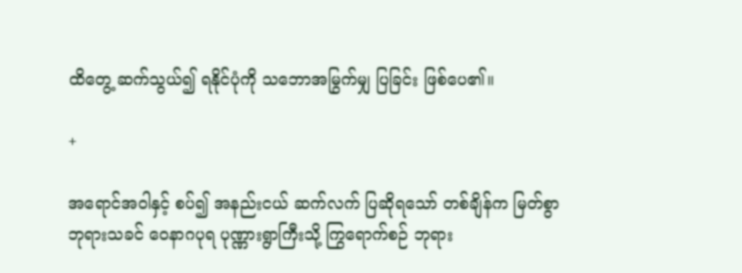ထိတွေ့ ဆက်သွယ်၍ ရနိုင်ပုံကို သဘောအမြွက်မျှ ပြခြင်း ဖြစ်ပေ၏။

+

အရောင်အဝါနှင့် စပ်၍ အနည်းငယ် ဆက်လက် ပြဆိုရသော် တစ်ချိန်က မြတ်စွာ
ဘုရားသခင် ဝေနာဂပုရ ပုဏ္ဏားရွာကြီးသို့ ကြွရောက်စဉ် ဘုရား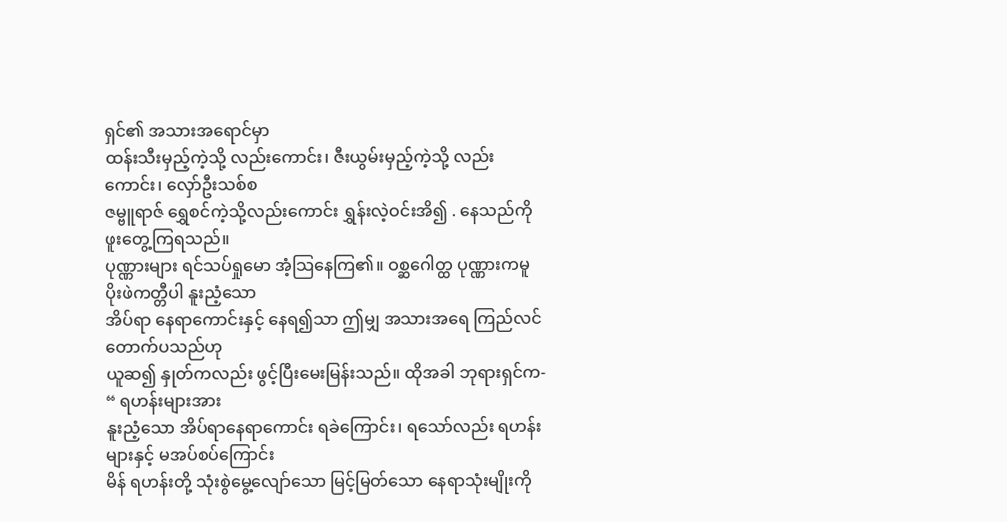ရှင်၏ အသားအရောင်မှာ
ထန်းသီးမှည့်ကဲ့သို့ လည်းကောင်း၊ ဇီးယွမ်းမှည့်ကဲ့သို့ လည်းကောင်း၊ လှော်ဦးသစ်စ
ဇမ္ဗူရာဇ် ရွှေစင်ကဲ့သို့လည်းကောင်း ရွှန်းလဲ့ဝင်းအိ၍ . နေသည်ကို ဖူးတွေ့ကြရသည်။
ပုဏ္ဏားများ ရင်သပ်ရှုမော အံ့သြနေကြ၏။ ဝစ္ဆဂေါတ္ထ ပုဏ္ဏားကမူ ပိုးဖဲကတ္တီပါ နူးညံ့သော
အိပ်ရာ နေရာကောင်းနှင့် နေရ၍သာ ဤမျှ အသားအရေ ကြည်လင်တောက်ပသည်ဟု
ယူဆ၍ နှုတ်ကလည်း ဖွင့်ပြီးမေးမြန်းသည်။ ထိုအခါ ဘုရားရှင်က- “ ရဟန်းများအား
နူးညံ့သော အိပ်ရာနေရာကောင်း ရခဲကြောင်း၊ ရသော်လည်း ရဟန်းများနှင့် မအပ်စပ်ကြောင်း
မိန် ရဟန်းတို့ သုံးစွဲမွေ့လျော်သော မြင့်မြတ်သော နေရာသုံးမျိုးကို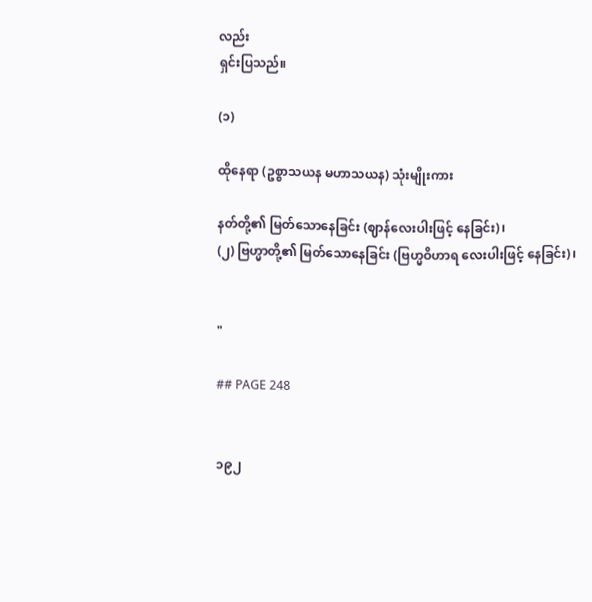လည်း
ရှင်းပြသည်။

(၁)

ထိုနေရာ (ဥစ္စာသယန မဟာသယန) သုံးမျိုးကား

နတ်တို့၏ မြတ်သောနေခြင်း (ဈာန်လေးပါးဖြင့် နေခြင်း)၊
(၂) ဗြဟ္မာတို့၏ မြတ်သောနေခြင်း (ဗြဟ္မဝိဟာရ လေးပါးဖြင့် နေခြင်း)၊


"

## PAGE 248


၁၉၂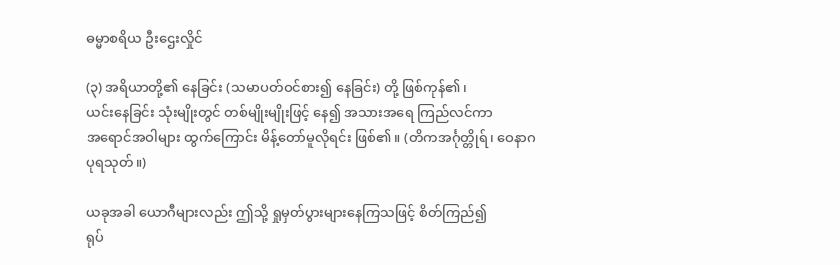ဓမ္မာစရိယ ဦးဌေးလှိုင်

(၃) အရိယာတို့၏ နေခြင်း (သမာပတ်ဝင်စား၍ နေခြင်း) တို့ ဖြစ်ကုန်၏၊
ယင်းနေခြင်း သုံးမျိုးတွင် တစ်မျိုးမျိုးဖြင့် နေ၍ အသားအရေ ကြည်လင်ကာ
အရောင်အဝါများ ထွက်ကြောင်း မိန့်တော်မူလိုရင်း ဖြစ်၏။ (တိကအင်္ဂုတ္တိုရ်၊ ဝေနာဂ
ပုရသုတ်။)

ယခုအခါ ယောဂီများလည်း ဤသို့ ရှုမှတ်ပွားများနေကြသဖြင့် စိတ်ကြည်၍
ရုပ်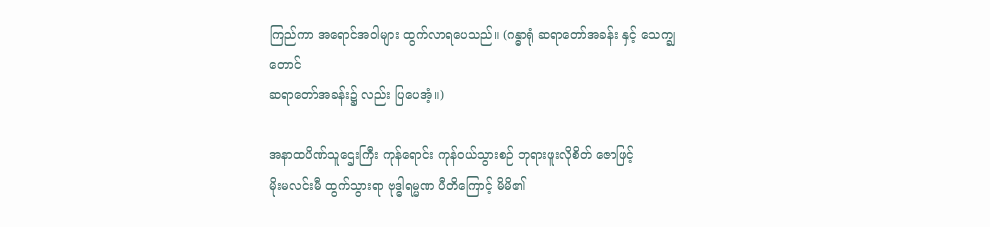ကြည်ကာ အရောင်အဝါများ ထွက်လာရပေသည်။ (ဂန္ဓာရုံ ဆရာတော်အခန်း နှင့် သေက္ချတောင်
ဆရာတော်အခန်း၌ လည်း ပြပေအံ့။)

အနာထပိဏ်သူဌေးကြီး ကုန်ရောင်း ကုန်ဝယ်သွားစဉ် ဘုရားဖူးလိုစိတ် ဇောဖြင့်
မိုးမလင်းမီ ထွက်သွားရာ ဗုဒ္ဓါရမ္မဏ ပီတိကြောင့် မိမိ၏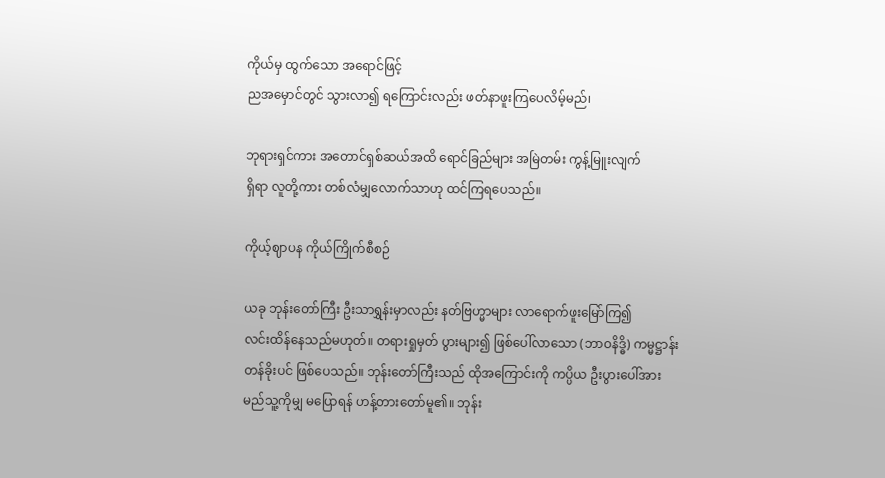ကိုယ်မှ ထွက်သော အရောင်ဖြင့်
ညအမှောင်တွင် သွားလာ၍ ရကြောင်းလည်း ဖတ်နာဖူးကြပေလိမ့်မည်၊

ဘုရားရှင်ကား အတောင်ရှစ်ဆယ်အထိ ရောင်ခြည်များ အမြဲတမ်း ကွန့်မြူးလျက်
ရှိရာ လူတို့ကား တစ်လံမျှလောက်သာဟု ထင်ကြရပေသည်။

ကိုယ့်ဈာပန ကိုယ်ကြိုက်စီစဉ်

ယခု ဘုန်းတော်ကြီး ဦးသာရွှန်းမှာလည်း နတ်ဗြဟ္မာများ လာရောက်ဖူးမြော်ကြ၍
လင်းထိန်နေသည်မဟုတ်။ တရားရှုမှတ် ပွားများ၍ ဖြစ်ပေါ်လာသော (ဘာဝနိဒ္ဓိ) ကမ္မဋ္ဌာန်း
တန်ခိုးပင် ဖြစ်ပေသည်။ ဘုန်းတော်ကြီးသည် ထိုအကြောင်းကို ကပ္ပိယ ဦးပွားပေါ်အား
မည်သူ့ကိုမျှ မပြောရန် ဟန့်တားတော်မူ၏။ ဘုန်း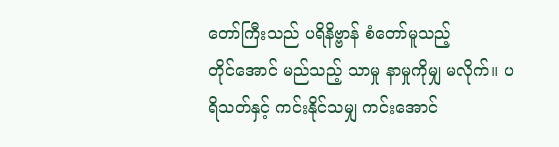တော်ကြီးသည် ပရိနိဗ္ဗာန် စံတော်မူသည့်
တိုင်အောင် မည်သည့် သာမှု နာမှုကိုမျှ မလိုက်။ ပရိသတ်နှင့် ကင်းနိုင်သမျှ ကင်းအောင်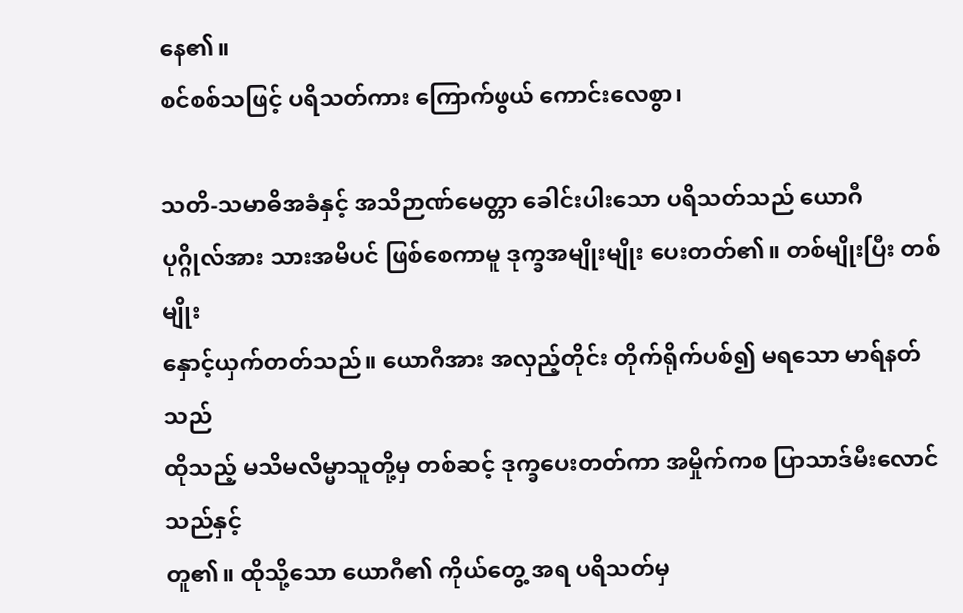နေ၏။
စင်စစ်သဖြင့် ပရိသတ်ကား ကြောက်ဖွယ် ကောင်းလေစွာ၊

သတိ-သမာဓိအခံနှင့် အသိဉာဏ်မေတ္တာ ခေါင်းပါးသော ပရိသတ်သည် ယောဂီ
ပုဂ္ဂိုလ်အား သားအမိပင် ဖြစ်စေကာမူ ဒုက္ခအမျိုးမျိုး ပေးတတ်၏။ တစ်မျိုးပြီး တစ်မျိုး
နှောင့်ယှက်တတ်သည်။ ယောဂီအား အလှည့်တိုင်း တိုက်ရိုက်ပစ်၍ မရသော မာရ်နတ်သည်
ထိုသည့် မသိမလိမ္မာသူတို့မှ တစ်ဆင့် ဒုက္ခပေးတတ်ကာ အမှိုက်ကစ ပြာသာဒ်မီးလောင်သည်နှင့်
တူ၏။ ထိုသို့သော ယောဂီ၏ ကိုယ်တွေ့ အရ ပရိသတ်မှ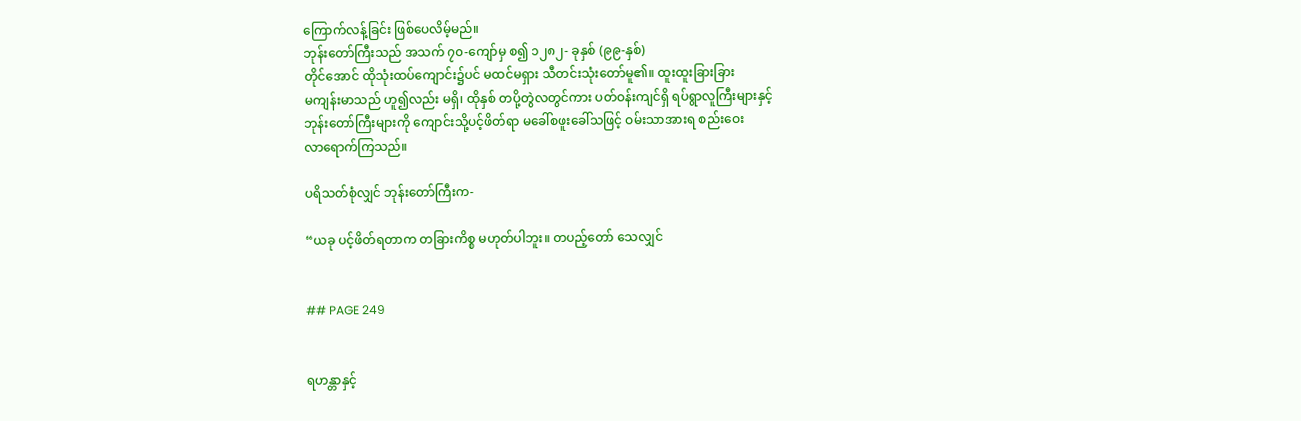ကြောက်လန့်ခြင်း ဖြစ်ပေလိမ့်မည်။
ဘုန်းတော်ကြီးသည် အသက် ၇၀-ကျော်မှ စ၍ ၁၂၈၂- ခုနှစ် (၉၉-နှစ်)
တိုင်အောင် ထိုသုံးထပ်ကျောင်း၌ပင် မထင်မရှား သီတင်းသုံးတော်မူ၏။ ထူးထူးခြားခြား
မကျန်းမာသည် ဟူ၍လည်း မရှိ၊ ထိုနှစ် တပို့တွဲလတွင်ကား ပတ်ဝန်းကျင်ရှိ ရပ်ရွာလူကြီးများနှင့်
ဘုန်းတော်ကြီးများကို ကျောင်းသို့ပင့်ဖိတ်ရာ မခေါ်စဖူးခေါ်သဖြင့် ဝမ်းသာအားရ စည်းဝေး
လာရောက်ကြသည်။

ပရိသတ်စုံလျှင် ဘုန်းတော်ကြီးက-

“ယခု ပင့်ဖိတ်ရတာက တခြားကိစ္စ မဟုတ်ပါဘူး။ တပည့်တော် သေလျှင်


## PAGE 249


ရဟန္တာနှင့်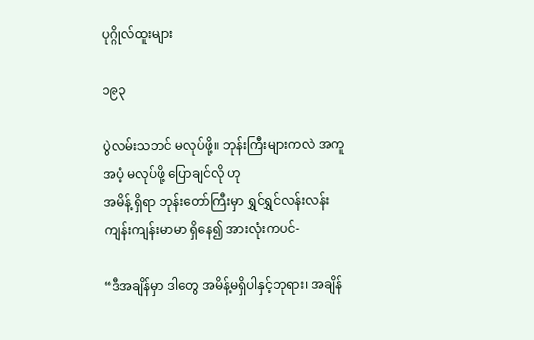ပုဂ္ဂိုလ်ထူးများ

၁၉၃

ပွဲလမ်းသဘင် မလုပ်ဖို့။ ဘုန်းကြီးများကလဲ အကူအပံ့ မလုပ်ဖို့ ပြောချင်လို ဟု
အမိန့် ရှိရာ ဘုန်းတော်ကြီးမှာ ရွှင်ရွှင်လန်းလန်း ကျန်းကျန်းမာမာ ရှိနေ၍ အားလုံးကပင်-

“ဒီအချိန်မှာ ဒါတွေ အမိန့်မရှိပါနှင့်ဘုရား၊ အချိန်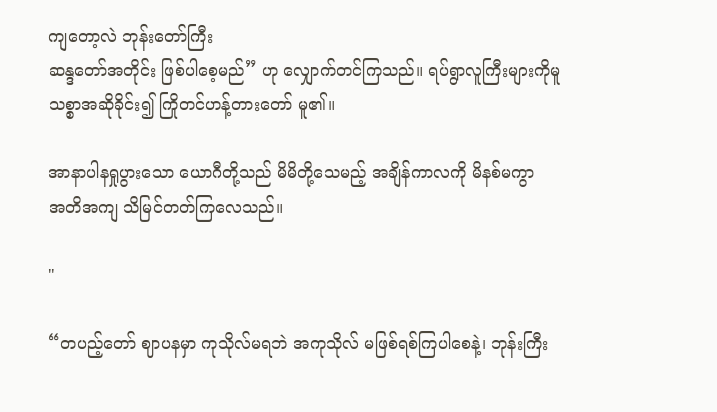ကျတော့လဲ ဘုန်းတော်ကြီး
ဆန္ဒတော်အတိုင်း ဖြစ်ပါစေ့မည်” ဟု လျှောက်တင်ကြသည်။ ရပ်ရွာလူကြီးများကိုမူ
သစ္စာအဆိုခိုင်း၍ ကြိုတင်ဟန့်တားတော် မူ၏။

အာနာပါနရှုပွားသော ယောဂီတို့သည် မိမိတို့သေမည့် အချိန်ကာလကို မိနစ်မကွာ
အတိအကျ သိမြင်တတ်ကြလေသည်။

"

“တပည့်တော် ဈာပနမှာ ကုသိုလ်မရဘဲ အကုသိုလ် မဖြစ်ရစ်ကြပါစေနဲ့၊ ဘုန်းကြီး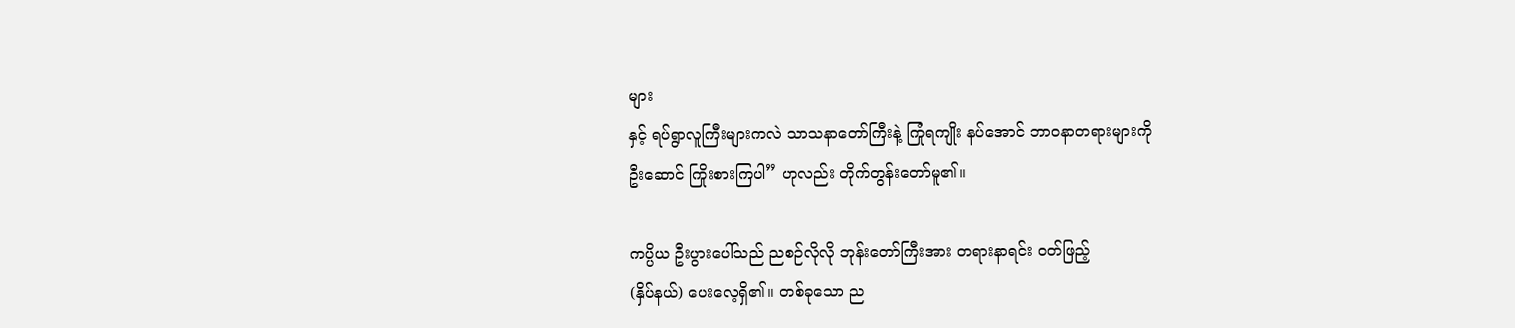များ
နှင့် ရပ်ရွာလူကြီးများကလဲ သာသနာတော်ကြီးနဲ့ ကြုံရကျိုး နပ်အောင် ဘာဝနာတရားများကို
ဦးဆောင် ကြိုးစားကြပါ” ဟုလည်း တိုက်တွန်းတော်မူ၏။

ကပ္ပိယ ဦးပွားပေါ်သည် ညစဉ်လိုလို ဘုန်းတော်ကြီးအား တရားနာရင်း ဝတ်ဖြည့်
(နှိပ်နယ်) ပေးလေ့ရှိ၏။ တစ်ခုသော ည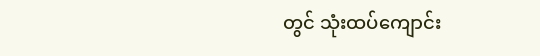တွင် သုံးထပ်ကျောင်း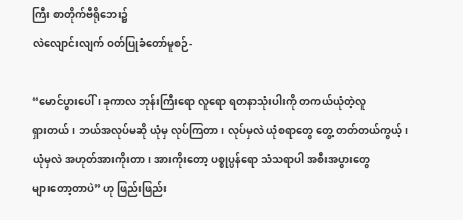ကြီး စာတိုက်ဗီရိုဘေး၌
လဲလျောင်းလျက် ဝတ်ပြုခံတော်မူစဉ်-

“မောင်ပွားပေါ်၊ ခုကာလ ဘုန်းကြီးရော လူရော ရတနာသုံးပါးကို တကယ်ယုံတဲ့လူ
ရှားတယ်၊ ဘယ်အလုပ်မဆို ယုံမှ လုပ်ကြတာ၊ လုပ်မှလဲ ယုံစရာတွေ တွေ့ တတ်တယ်ကွယ့်၊
ယုံမှလဲ အဟုတ်အားကိုးတာ၊ အားကိုးတော့ ပစ္စုပ္ပန်ရော သံသရာပါ အစီးအပွားတွေ
များတော့တာပဲ” ဟု ဖြည်းဖြည်း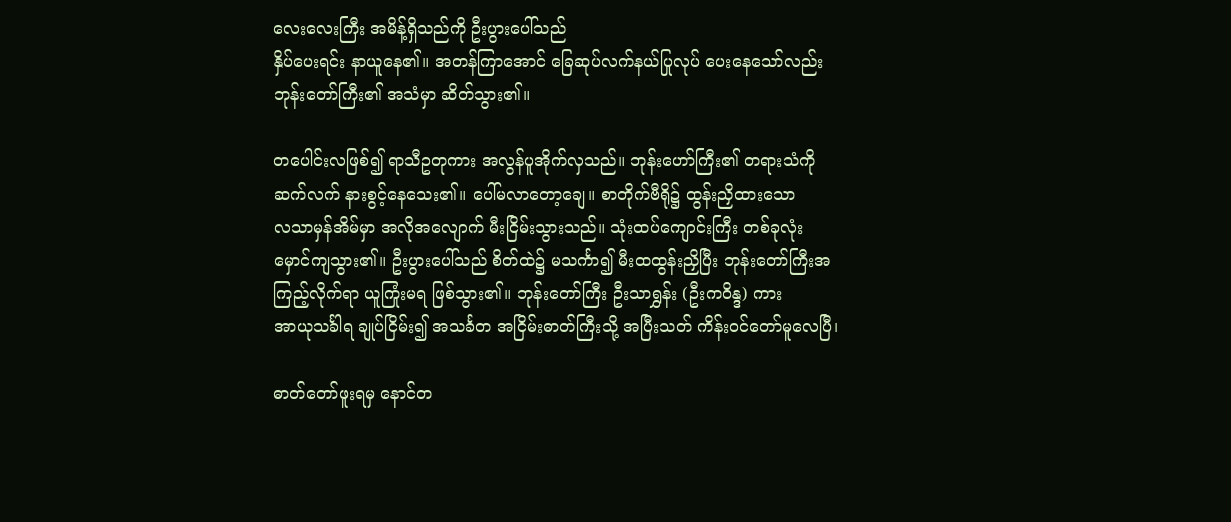လေးလေးကြီး အမိန့်ရှိသည်ကို ဦးပွားပေါ်သည်
နှိပ်ပေးရင်း နာယူနေ၏။ အတန်ကြာအောင် ခြေဆုပ်လက်နယ်ပြုလုပ် ပေးနေသော်လည်း
ဘုန်းတော်ကြီး၏ အသံမှာ ဆိတ်သွား၏။

တပေါင်းလဖြစ်၍ ရာသီဥတုကား အလွန်ပူအိုက်လှသည်။ ဘုန်းဟော်ကြီး၏ တရားသံကို
ဆက်လက် နားစွင့်နေသေး၏။ ပေါ်မလာတော့ချေ။ စာတိုက်ဗီရို၌ ထွန်းညှိထားသော
လသာမှန်အိမ်မှာ အလိုအလျောက် မီးငြိမ်းသွားသည်။ သုံးထပ်ကျောင်းကြီး တစ်ခုလုံး
မှောင်ကျသွား၏။ ဦးပွားပေါ်သည် စိတ်ထဲ၌ မသင်္ကာ၍ မီးထထွန်းညှိပြီး ဘုန်းတော်ကြီးအ
ကြည့်လိုက်ရာ ယူကြုံးမရ ဖြစ်သွား၏။ ဘုန်းတော်ကြီး ဦးသာရွှန်း (ဦးကဝိန္ဒ) ကား
အာယုသင်္ခါရ ချုပ်ငြိမ်း၍ အသင်္ခတ အငြိမ်းဓာတ်ကြီးသို့ အပြီးသတ် ကိန်းဝင်တော်မူလေပြီ၊

ဓာတ်တော်ဖူးရမှ နောင်တ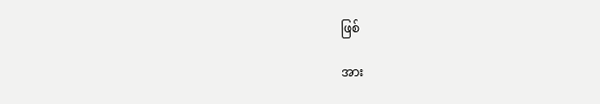ဖြစ်

အား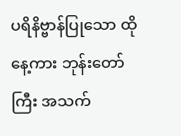ပရိနိဗ္ဗာန်ပြုသော ထိုနေ့ကား ဘုန်းတော်ကြီး အသက်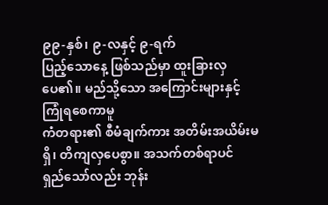၉၉-နှစ်၊ ၉-လနှင့် ၉-ရက်
ပြည့်သောနေ့ ဖြစ်သည်မှာ ထူးခြားလှပေ၏။ မည်သို့သော အကြောင်းများနှင့် ကြုံရစေကာမူ
ကံတရား၏ စီမံချက်ကား အတိမ်းအယိမ်းမရှိ၊ တိကျလှပေစွာ။ အသက်တစ်ရာပင်
ရှည်သော်လည်း ဘုန်း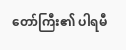တော်ကြီး၏ ပါရမီ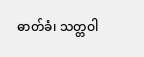ဓာတ်ခံ၊ သတ္တဝါ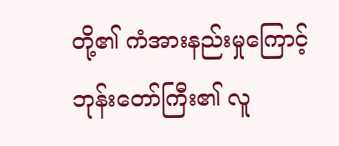တို့၏ ကံအားနည်းမှုကြောင့်
ဘုန်းတော်ကြီး၏ လူ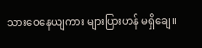သားဝေနေယျကား များပြားဟန် မရှိချေ။